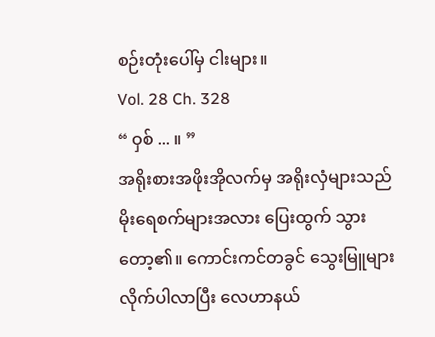စဉ်းတုံးပေါ်မှ ငါးများ။
Vol. 28 Ch. 328
“ ဝှစ် ... ။ ”
အရိုးစားအဖိုးအိုလက်မှ အရိုးလှံများသည် မိုးရေစက်များအလား ပြေးထွက် သွားတော့၏။ ကောင်းကင်တခွင် သွေးမြူများ လိုက်ပါလာပြီး လေဟာနယ်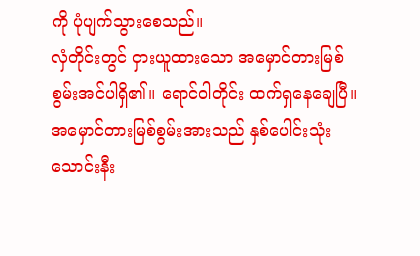ကို ပုံပျက်သွားစေသည်။
လှံတိုင်းတွင် ငှားယူထားသော အမှောင်တားမြစ်စွမ်းအင်ပါရှိ၏။ ရောင်ဝါတိုင်း ထက်ရှနေချေပြီ။
အမှောင်တားမြစ်စွမ်းအားသည် နှစ်ပေါင်းသုံးသောင်းနီး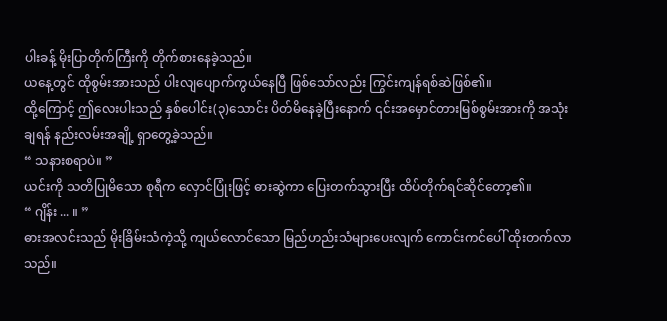ပါးခန့် မိုးပြာတိုက်ကြီးကို တိုက်စားနေခဲ့သည်။
ယနေ့တွင် ထိုစွမ်းအားသည် ပါးလျပျောက်ကွယ်နေပြီ ဖြစ်သော်လည်း ကြွင်းကျန်ရစ်ဆဲဖြစ်၏။
ထို့ကြောင့် ဤလေးပါးသည် နှစ်ပေါင်း(၃)သောင်း ပိတ်မိနေခဲ့ပြီးနောက် ၎င်းအမှောင်တားမြစ်စွမ်းအားကို အသုံးချရန် နည်းလမ်းအချို့ ရှာတွေ့ခဲ့သည်။
“ သနားစရာပဲ။ ”
ယင်းကို သတိပြုမိသော စုရီက လှောင်ပြုံးဖြင့် ဓားဆွဲကာ ပြေးတက်သွားပြီး ထိပ်တိုက်ရင်ဆိုင်တော့၏။
“ ဂျိန်း ... ။ ”
ဓားအလင်းသည် မိုးခြိမ်းသံကဲ့သို့ ကျယ်လောင်သော မြည်ဟည်းသံများပေးလျက် ကောင်းကင်ပေါ် ထိုးတက်လာသည်။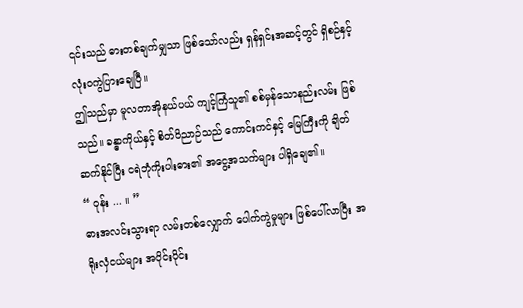၎င်းသည် ဓားတစ်ချက်မျှသာ ဖြစ်သော်လည်း ရှန်ရှင်းအဆင့်တွင် ရှိစဉ်နှင့် လုံးဝကွဲပြားချေပြီ။
ဤသည်မှာ မူလတာအိုနယ်ပယ် ကျင့်ကြံသူ၏ စစ်မှန်သောနည်းလမ်း ဖြစ်သည်။ ခန္ဓာကိုယ်နှင့် စိတ်ဝိညာဉ်သည် ကောင်းကင်နှင့် မြေကြီးကို ချိတ်ဆက်နိုင်ပြီး ငရဲဘုံကိုးပါးဓား၏ အငွေ့အသက်များ ပါရှိချေ၏။
“ ဝုန်း ... ။ ”
ဓားအလင်းသွားရာ လမ်းတစ်လျှောက် ပေါက်ကွဲမှုများ ဖြစ်ပေါ်လာပြီး အရိုးလှံငယ်များ အပိုင်းပိုင်း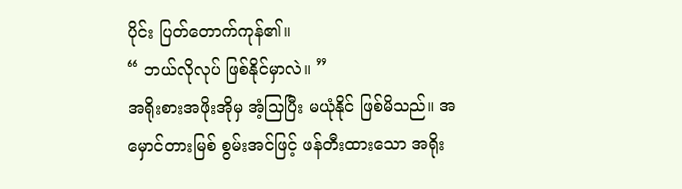ပိုင်း ပြတ်တောက်ကုန်၏။
“ ဘယ်လိုလုပ် ဖြစ်နိုင်မှာလဲ။ ”
အရိုးစားအဖိုးအိုမှ အံ့သြပြီး မယုံနိုင် ဖြစ်မိသည်။ အမှောင်တားမြစ် စွမ်းအင်ဖြင့် ဖန်တီးထားသော အရိုး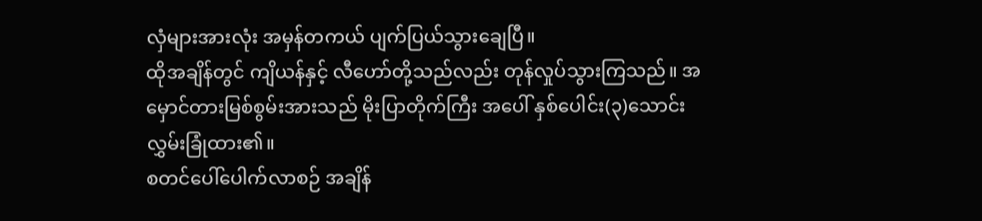လှံများအားလုံး အမှန်တကယ် ပျက်ပြယ်သွားချေပြီ။
ထိုအချိန်တွင် ကျိယန်နှင့် လီဟော်တို့သည်လည်း တုန်လှုပ်သွားကြသည်။ အမှောင်တားမြစ်စွမ်းအားသည် မိုးပြာတိုက်ကြီး အပေါ် နှစ်ပေါင်း(၃)သောင်း လွှမ်းခြုံထား၏။
စတင်ပေါ်ပေါက်လာစဉ် အချိန်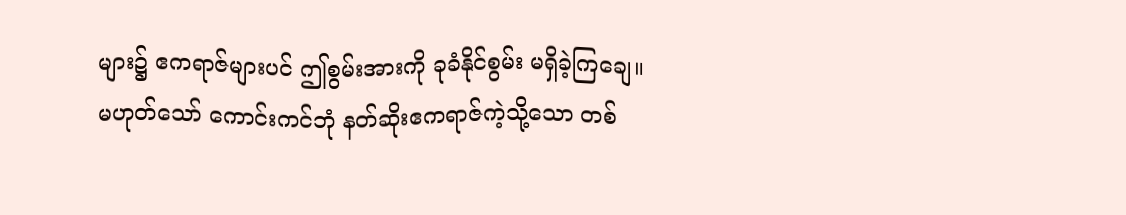များ၌ ဧကရာဇ်များပင် ဤစွမ်းအားကို ခုခံနိုင်စွမ်း မရှိခဲ့ကြချေ။
မဟုတ်သော် ကောင်းကင်ဘုံ နတ်ဆိုးဧကရာဇ်ကဲ့သို့သော တစ်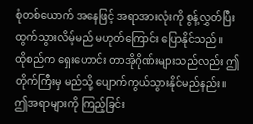စုံတစ်ယောက် အနေဖြင့် အရာအားလုံးကို စွန့်လွှတ်ပြီး ထွက်သွားလိမ့်မည် မဟုတ်ကြောင်း ပြောနိုင်သည်။
ထိုစည်က ရှေးဟောင်း တာအိုဂိုဏ်းများသည်လည်း ဤတိုက်ကြီးမှ မည်သို့ ပျောက်ကွယ်သွားနိုင်မည်နည်း။
ဤအရာများကို ကြည့်ခြင်း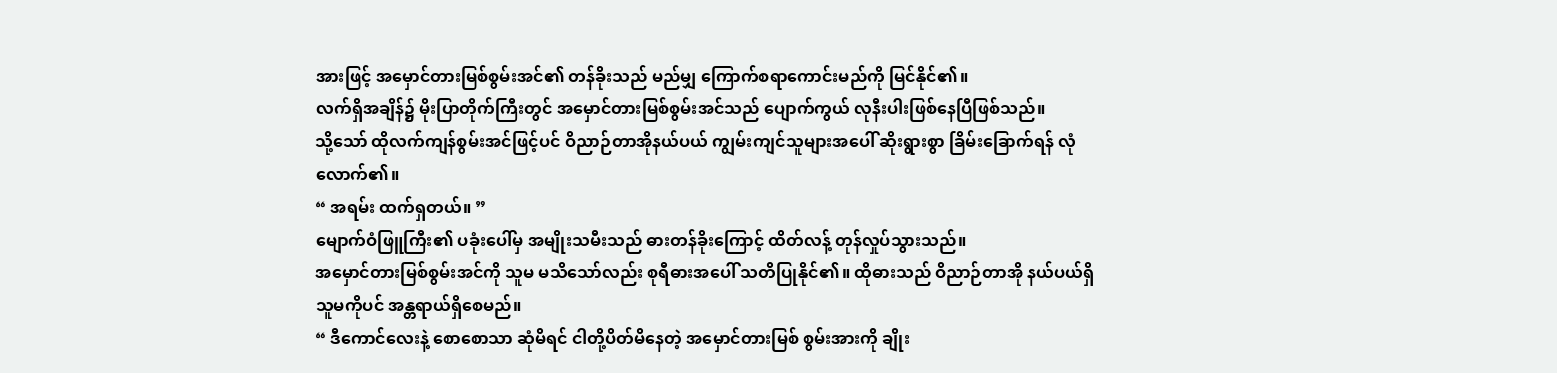အားဖြင့် အမှောင်တားမြစ်စွမ်းအင်၏ တန်ခိုးသည် မည်မျှ ကြောက်စရာကောင်းမည်ကို မြင်နိုင်၏။
လက်ရှိအချိန်၌ မိုးပြာတိုက်ကြီးတွင် အမှောင်တားမြစ်စွမ်းအင်သည် ပျောက်ကွယ် လုနီးပါးဖြစ်နေပြီဖြစ်သည်။
သို့သော် ထိုလက်ကျန်စွမ်းအင်ဖြင့်ပင် ဝိညာဉ်တာအိုနယ်ပယ် ကျွမ်းကျင်သူများအပေါ် ဆိုးရွားစွာ ခြိမ်းခြောက်ရန် လုံလောက်၏။
“ အရမ်း ထက်ရှတယ်။ ”
မျောက်ဝံဖြူကြီး၏ ပခုံးပေါ်မှ အမျိုးသမီးသည် ဓားတန်ခိုးကြောင့် ထိတ်လန့် တုန်လှုပ်သွားသည်။
အမှောင်တားမြစ်စွမ်းအင်ကို သူမ မသိသော်လည်း စုရီဓားအပေါ် သတိပြုနိုင်၏။ ထိုဓားသည် ဝိညာဉ်တာအို နယ်ပယ်ရှိ သူမကိုပင် အန္တရာယ်ရှိစေမည်။
“ ဒီကောင်လေးနဲ့ စောစောသာ ဆုံမိရင် ငါတို့ပိတ်မိနေတဲ့ အမှောင်တားမြစ် စွမ်းအားကို ချိုး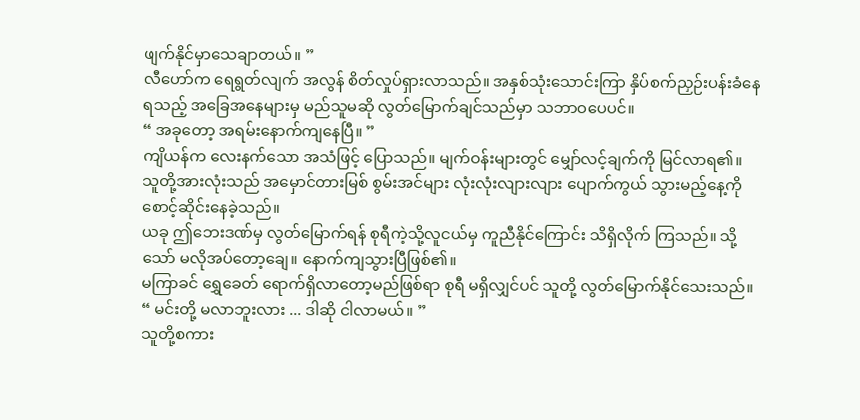ဖျက်နိုင်မှာသေချာတယ်။ ”
လီဟော်က ရေရွတ်လျက် အလွန် စိတ်လှုပ်ရှားလာသည်။ အနှစ်သုံးသောင်းကြာ နှိပ်စက်ညှဉ်းပန်းခံနေရသည့် အခြေအနေများမှ မည်သူမဆို လွတ်မြောက်ချင်သည်မှာ သဘာဝပေပင်။
“ အခုတော့ အရမ်းနောက်ကျနေပြီ။ ”
ကျိယန်က လေးနက်သော အသံဖြင့် ပြောသည်။ မျက်ဝန်းများတွင် မျှော်လင့်ချက်ကို မြင်လာရ၏။
သူတို့အားလုံးသည် အမှောင်တားမြစ် စွမ်းအင်များ လုံးလုံးလျားလျား ပျောက်ကွယ် သွားမည့်နေ့ကို စောင့်ဆိုင်းနေခဲ့သည်။
ယခု ဤဘေးဒဏ်မှ လွတ်မြောက်ရန် စုရီကဲ့သို့လူငယ်မှ ကူညီနိုင်ကြောင်း သိရှိလိုက် ကြသည်။ သို့သော် မလိုအပ်တော့ချေ။ နောက်ကျသွားပြီဖြစ်၏။
မကြာခင် ရွှေခေတ် ရောက်ရှိလာတော့မည်ဖြစ်ရာ စုရီ မရှိလျှင်ပင် သူတို့ လွတ်မြောက်နိုင်သေးသည်။
“ မင်းတို့ မလာဘူးလား ... ဒါဆို ငါလာမယ်။ ”
သူတို့စကား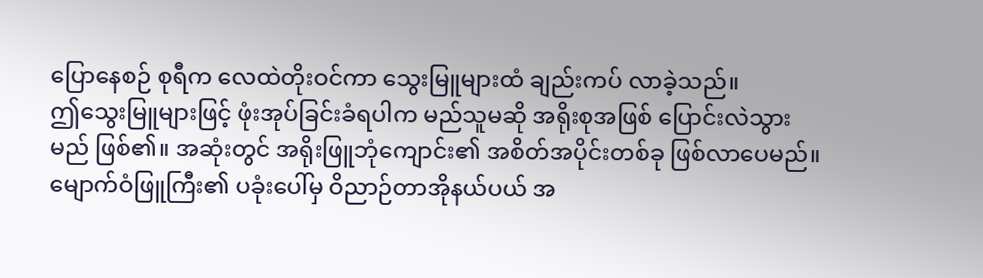ပြောနေစဉ် စုရီက လေထဲတိုးဝင်ကာ သွေးမြူများထံ ချည်းကပ် လာခဲ့သည်။
ဤသွေးမြူများဖြင့် ဖုံးအုပ်ခြင်းခံရပါက မည်သူမဆို အရိုးစုအဖြစ် ပြောင်းလဲသွားမည် ဖြစ်၏။ အဆုံးတွင် အရိုးဖြူဘုံကျောင်း၏ အစိတ်အပိုင်းတစ်ခု ဖြစ်လာပေမည်။
မျောက်ဝံဖြူကြီး၏ ပခုံးပေါ်မှ ဝိညာဉ်တာအိုနယ်ပယ် အ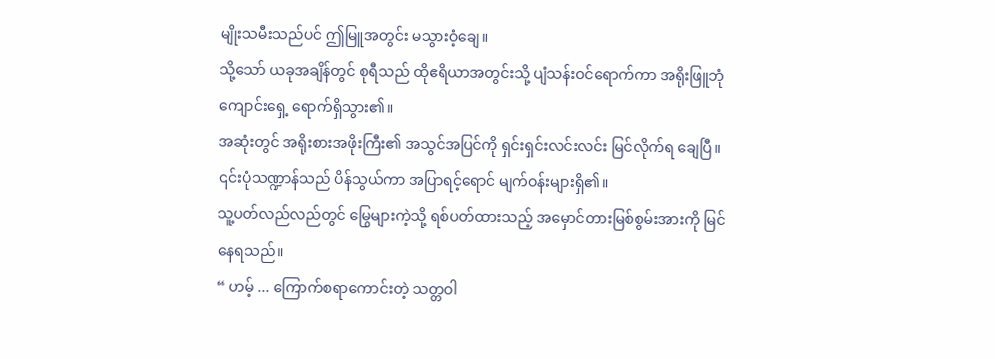မျိုးသမီးသည်ပင် ဤမြူအတွင်း မသွားဝံ့ချေ။
သို့သော် ယခုအချိန်တွင် စုရီသည် ထိုဧရိယာအတွင်းသို့ ပျံသန်းဝင်ရောက်ကာ အရိုးဖြူဘုံကျောင်းရှေ့ ရောက်ရှိသွား၏။
အဆုံးတွင် အရိုးစားအဖိုးကြီး၏ အသွင်အပြင်ကို ရှင်းရှင်းလင်းလင်း မြင်လိုက်ရ ချေပြီ။ ၎င်းပုံသဏ္ဍာန်သည် ပိန်သွယ်ကာ အပြာရင့်ရောင် မျက်ဝန်းများရှိ၏။
သူ့ပတ်လည်လည်တွင် မြွေများကဲ့သို့ ရစ်ပတ်ထားသည့် အမှောင်တားမြစ်စွမ်းအားကို မြင်နေရသည်။
“ ဟမ့် ... ကြောက်စရာကောင်းတဲ့ သတ္တဝါ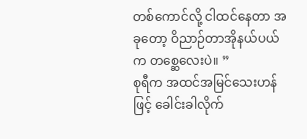တစ်ကောင်လို့ ငါထင်နေတာ အခုတော့ ဝိညာဉ်တာအိုနယ်ပယ်က တစ္ဆေလေးပဲ။ ”
စုရီက အထင်အမြင်သေးဟန်ဖြင့် ခေါင်းခါလိုက်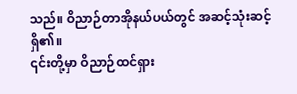သည်။ ဝိညာဉ်တာအိုနယ်ပယ်တွင် အဆင့်သုံးဆင့်ရှိ၏။
၎င်းတို့မှာ ဝိညာဉ်ထင်ရှား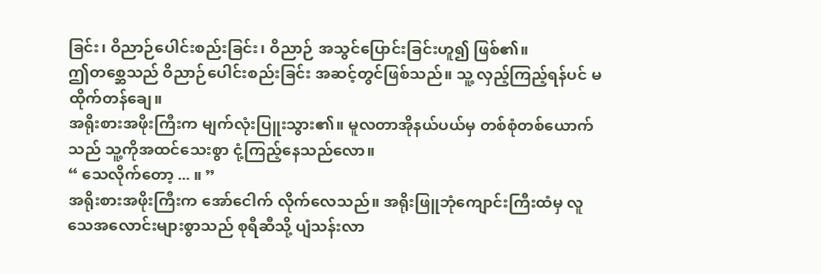ခြင်း၊ ဝိညာဉ်ပေါင်းစည်းခြင်း၊ ဝိညာဉ် အသွင်ပြောင်းခြင်းဟူ၍ ဖြစ်၏။
ဤတစ္ဆေသည် ဝိညာဉ်ပေါင်းစည်းခြင်း အဆင့်တွင်ဖြစ်သည်။ သူ့ လှည့်ကြည့်ရန်ပင် မထိုက်တန်ချေ။
အရိုးစားအဖိုးကြီးက မျက်လုံးပြူးသွား၏။ မူလတာအိုနယ်ပယ်မှ တစ်စုံတစ်ယောက်သည် သူ့ကိုအထင်သေးစွာ ငုံ့ကြည့်နေသည်လော။
“ သေလိုက်တော့ ... ။ ”
အရိုးစားအဖိုးကြီးက အော်ငေါက် လိုက်လေသည်။ အရိုးဖြူဘုံကျောင်းကြီးထံမှ လူသေအလောင်းများစွာသည် စုရီဆီသို့ ပျံသန်းလာ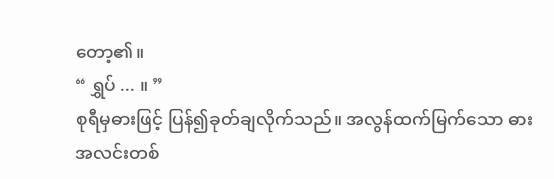တော့၏။
“ ရွှပ် ... ။ ”
စုရီမှဓားဖြင့် ပြန်၍ခုတ်ချလိုက်သည်။ အလွန်ထက်မြက်သော ဓားအလင်းတစ်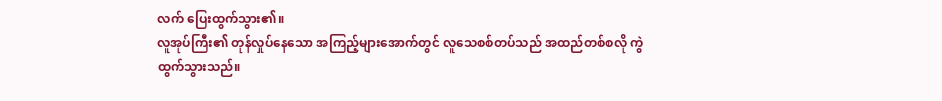လက် ပြေးထွက်သွား၏။
လူအုပ်ကြီး၏ တုန်လှုပ်နေသော အကြည့်များအောက်တွင် လူသေစစ်တပ်သည် အထည်တစ်စလို ကွဲထွက်သွားသည်။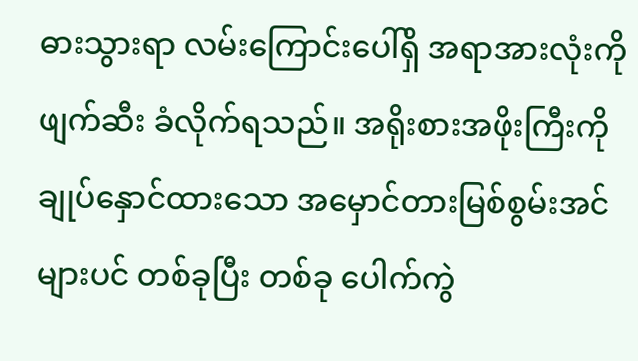ဓားသွားရာ လမ်းကြောင်းပေါ်ရှိ အရာအားလုံးကို ဖျက်ဆီး ခံလိုက်ရသည်။ အရိုးစားအဖိုးကြီးကို ချုပ်နှောင်ထားသော အမှောင်တားမြစ်စွမ်းအင်များပင် တစ်ခုပြီး တစ်ခု ပေါက်ကွဲ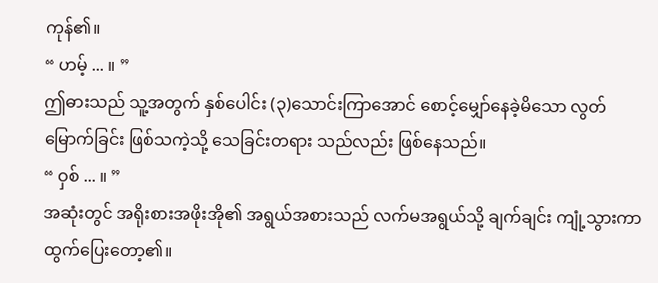ကုန်၏။
“ ဟမ့် ... ။ ”
ဤဓားသည် သူ့အတွက် နှစ်ပေါင်း (၃)သောင်းကြာအောင် စောင့်မျှော်နေခဲ့မိသော လွတ်မြောက်ခြင်း ဖြစ်သကဲ့သို့ သေခြင်းတရား သည်လည်း ဖြစ်နေသည်။
“ ဝှစ် ... ။ ”
အဆုံးတွင် အရိုးစားအဖိုးအို၏ အရွယ်အစားသည် လက်မအရွယ်သို့ ချက်ချင်း ကျုံ့သွားကာ ထွက်ပြေးတော့၏။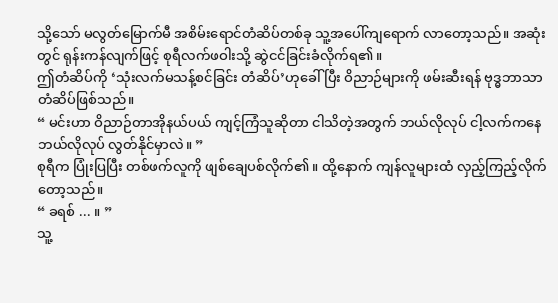သို့သော် မလွတ်မြောက်မီ အစိမ်းရောင်တံဆိပ်တစ်ခု သူ့အပေါ်ကျရောက် လာတော့သည်။ အဆုံးတွင် ရုန်းကန်လျက်ဖြင့် စုရီလက်ဖဝါးသို့ ဆွဲငင်ခြင်းခံလိုက်ရ၏။
ဤတံဆိပ်ကို ‘သုံးလက်မသန့်စင်ခြင်း တံဆိပ်’ဟုခေါ်ပြီး ဝိညာဉ်များကို ဖမ်းဆီးရန် ဗုဒ္ဓဘာသာ တံဆိပ်ဖြစ်သည်။
“ မင်းဟာ ဝိညာဉ်တာအိုနယ်ပယ် ကျင့်ကြံသူဆိုတာ ငါသိတဲ့အတွက် ဘယ်လိုလုပ် ငါ့လက်ကနေ ဘယ်လိုလုပ် လွတ်နိုင်မှာလဲ။ ”
စုရီက ပြုံးပြပြီး တစ်ဖက်လူကို ဖျစ်ချေပစ်လိုက်၏။ ထို့နောက် ကျန်လူများထံ လှည့်ကြည့်လိုက်တော့သည်။
“ ခရစ် ... ။ ”
သူ့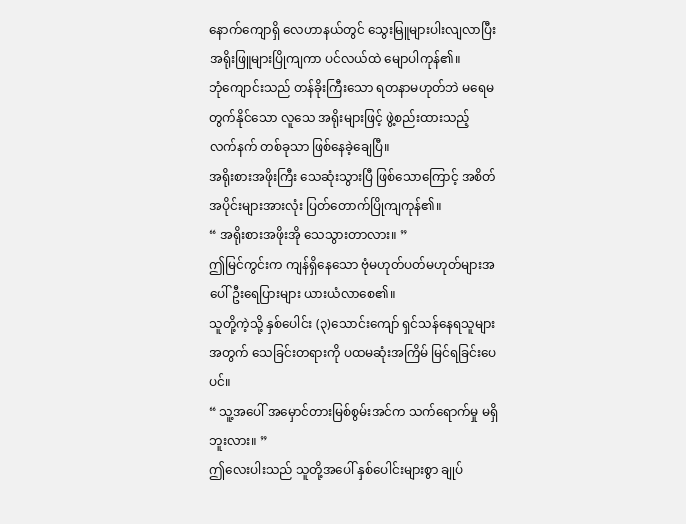နောက်ကျောရှိ လေဟာနယ်တွင် သွေးမြူများပါးလျလာပြီး အရိုးဖြူများပြိုကျကာ ပင်လယ်ထဲ မျောပါကုန်၏။
ဘုံကျောင်းသည် တန်ခိုးကြီးသော ရတနာမဟုတ်ဘဲ မရေမတွက်နိုင်သော လူသေ အရိုးများဖြင့် ဖွဲ့စည်းထားသည့် လက်နက် တစ်ခုသာ ဖြစ်နေခဲ့ချေပြီ။
အရိုးစားအဖိုးကြီး သေဆုံးသွားပြီ ဖြစ်သောကြောင့် အစိတ်အပိုင်းများအားလုံး ပြတ်တောက်ပြိုကျကုန်၏။
“ အရိုးစားအဖိုးအို သေသွားတာလား။ ”
ဤမြင်ကွင်းက ကျန်ရှိနေသော ဗုံမဟုတ်ပတ်မဟုတ်များအပေါ် ဦးရေပြားများ ယားယံလာစေ၏။
သူတို့ကဲ့သို့ နှစ်ပေါင်း (၃)သောင်းကျော် ရှင်သန်နေရသူများအတွက် သေခြင်းတရားကို ပထမဆုံးအကြိမ် မြင်ရခြင်းပေပင်။
“ သူ့အပေါ် အမှောင်တားမြစ်စွမ်းအင်က သက်ရောက်မှု မရှိဘူးလား။ ”
ဤလေးပါးသည် သူတို့အပေါ် နှစ်ပေါင်းများစွာ ချုပ်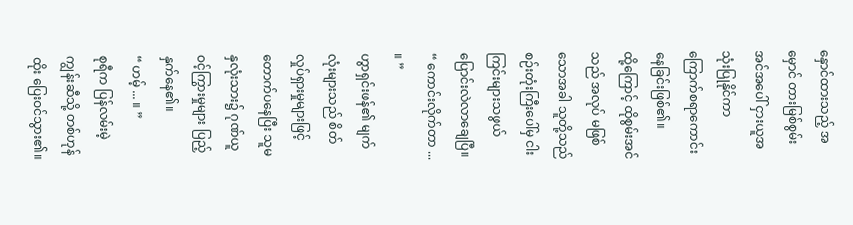နှောင်ထားသည့် အမှောင် တားမြစ်စွမ်းအင်အပေါ် ငှားယူအသုံးပြုနိုင်ကာ ကြောက်စရာကောင်းနေခြင်းဖြစ်၏။
ထို့ကြောင့် ထိုစွမ်းအင်သည် အလုပ် မဖြစ်သောအခါ သူတို့သည် စဉ်းတုံးကြီးပေါ်မှ ငါးကြင်းများသဖွယ် ပြောင်းလဲလာချေပြီ။
“ ကောင်းလိုက်တာ ... ။ ”
ဟွာရှင်းဖန်၏ မျက်လုံးများသည် စိတ်လှုပ်ရှားမှုများဖြင့် တောက်ပနေပြီး သူမ နှလုံးသား၌ ဂုဏ်ယူဝင့်ကြွားမှုများ ပြည့်နှက်နေ၏။
“ ဟမ့် ... ။ ”
စုရီက ပြန်လမ်းမဲ့ကျွန်းဆီသို့ တစ်ဟုန်ထိုး ပြေးဝင်သွား၏။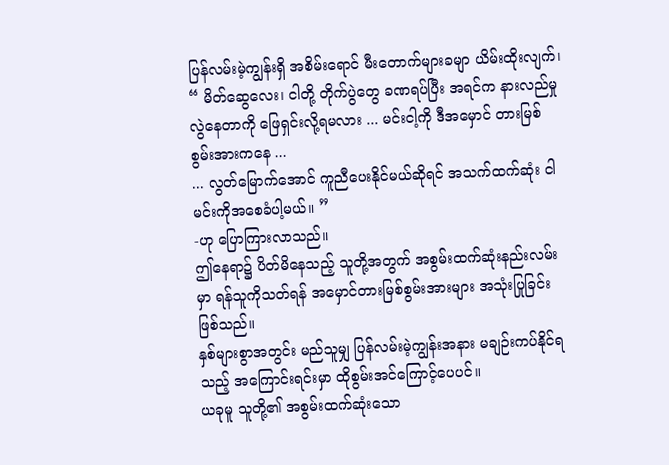ပြန်လမ်းမဲ့ကျွန်းရှိ အစိမ်းရောင် မီးတောက်များခမျာ ယိမ်းထိုးလျက်၊
“ မိတ်ဆွေလေး၊ ငါတို့ တိုက်ပွဲတွေ ခဏရပ်ပြီး အရင်က နားလည်မှုလွဲနေတာကို ဖြေရှင်းလို့ရမလား ... မင်းငါ့ကို ဒီအမှောင် တားမြစ် စွမ်းအားကနေ ...
... လွတ်မြောက်အောင် ကူညီပေးနိုင်မယ်ဆိုရင် အသက်ထက်ဆုံး ငါ မင်းကိုအစေခံပါ့မယ်။ ”
-ဟု ပြောကြားလာသည်။
ဤနေရာ၌ ပိတ်မိနေသည့် သူတို့အတွက် အစွမ်းထက်ဆုံးနည်းလမ်းမှာ ရန်သူကိုသတ်ရန် အမှောင်တားမြစ်စွမ်းအားများ အသုံးပြုခြင်း ဖြစ်သည်။
နှစ်များစွာအတွင်း မည်သူမျှ ပြန်လမ်းမဲ့ကျွန်းအနား မချဉ်းကပ်နိုင်ရသည့် အကြောင်းရင်းမှာ ထိုစွမ်းအင်ကြောင့်ပေပင်။
ယခုမူ သူတို့၏ အစွမ်းထက်ဆုံးသော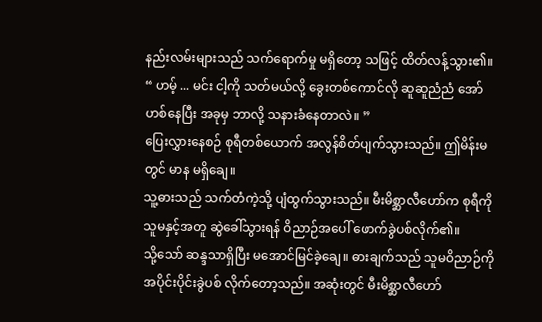နည်းလမ်းများသည် သက်ရောက်မှု မရှိတော့ သဖြင့် ထိတ်လန့်သွား၏။
“ ဟမ့် ... မင်း ငါ့ကို သတ်မယ်လို့ ခွေးတစ်ကောင်လို ဆူဆူညံညံ အော်ဟစ်နေပြီး အခုမှ ဘာလို့ သနားခံနေတာလဲ။ ”
ပြေးလွှားနေစဉ် စုရီတစ်ယောက် အလွန်စိတ်ပျက်သွားသည်။ ဤမိန်းမတွင် မာန မရှိချေ။
သူ့ဓားသည် သက်တံကဲ့သို့ ပျံထွက်သွားသည်။ မီးမိစ္ဆာလီဟော်က စုရီကို သူမနှင့်အတူ ဆွဲခေါ်သွားရန် ဝိညာဉ်အပေါ် ဖောက်ခွဲပစ်လိုက်၏။
သို့သော် ဆန္ဒသာရှိပြီး မအောင်မြင်ခဲ့ချေ။ ဓားချက်သည် သူမဝိညာဉ်ကို အပိုင်းပိုင်းခွဲပစ် လိုက်တော့သည်။ အဆုံးတွင် မီးမိစ္ဆာလီဟော်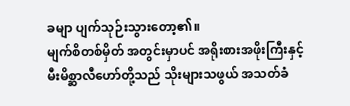ခမျာ ပျက်သုဉ်းသွားတော့၏။
မျက်စိတစ်မှိတ် အတွင်းမှာပင် အရိုးစားအဖိုးကြီးနှင့် မီးမိစ္ဆာလီဟော်တို့သည် သိုးများသဖွယ် အသတ်ခံ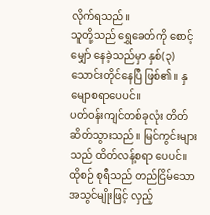လိုက်ရသည်။
သူတို့သည် ရွှေခေတ်ကို စောင့်မျှော် နေခဲ့သည်မှာ နှစ်(၃)သောင်းတိုင်နေပြီ ဖြစ်၏။ နှမျောစရာပေပင်။
ပတ်ဝန်းကျင်တစ်ခုလုံး တိတ်ဆိတ်သွားသည်။ မြင်ကွင်းများသည် ထိတ်လန့်စရာ ပေပင်။
ထိုစဉ် စုရီသည် တည်ငြိမ်သော အသွင်မျိုးဖြင့် လှည့်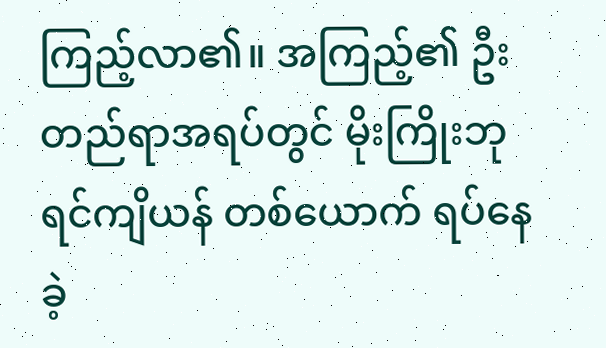ကြည့်လာ၏။ အကြည့်၏ ဦးတည်ရာအရပ်တွင် မိုးကြိုးဘုရင်ကျိယန် တစ်ယောက် ရပ်နေခဲ့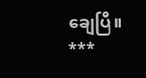ချေပြီ။
***